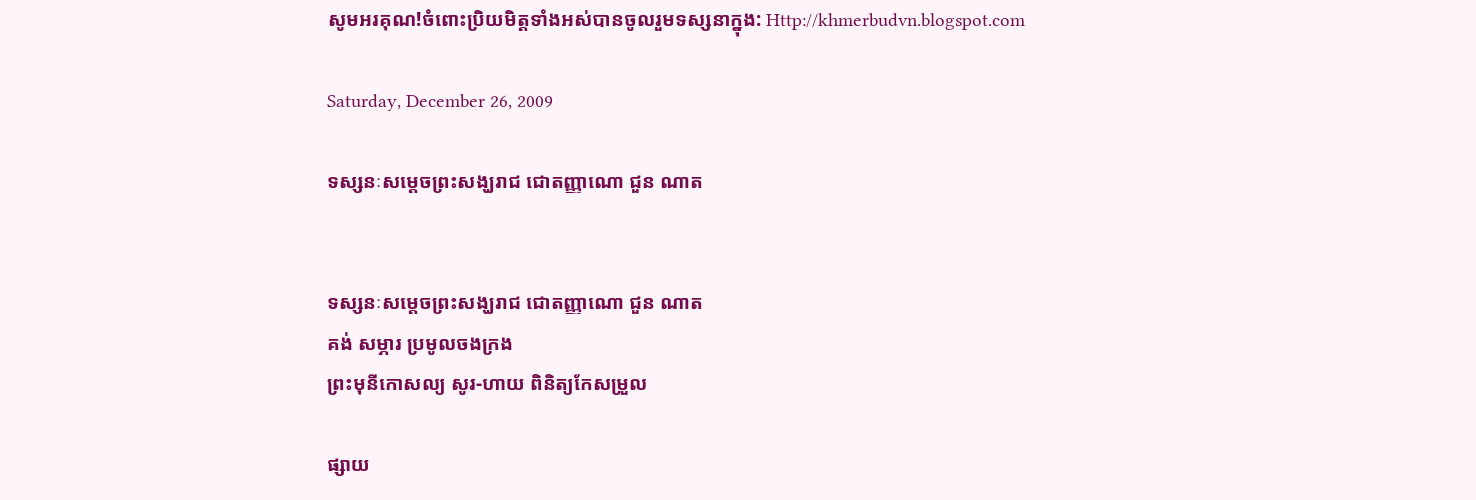សូមអរគុណ!ចំពោះប្រិយមិត្តទាំងអស់បានចូលរួមទស្សនាក្នុង: Http://khmerbudvn.blogspot.com

Saturday, December 26, 2009

ទស្សនៈសម្តេចព្រះសង្ឃរាជ ជោតញ្ញាណោ ជួន ណាត


ទស្សនៈសម្តេចព្រះសង្ឃរាជ ជោតញ្ញាណោ ជួន ណាត
គង់ សម្ភារ ប្រមូលចងក្រង
ព្រះមុនីកោសល្យ សូរ-ហាយ ពិនិត្យកែសម្រួល

ផ្សាយ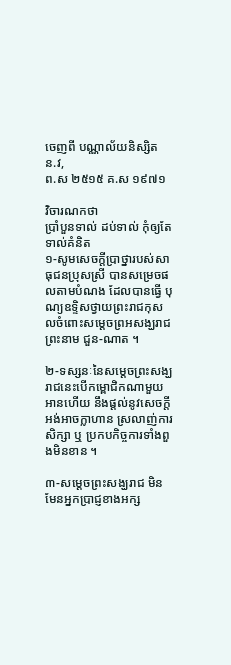ចេញពី បណ្ណាល័យនិស្សិត ន.វ,
ព.ស ២៥១៥ គ.ស ១៩៧១

វិចារណកថា
ប្រាំបួនទាល់ ដប់ទាល់ កុំឲ្យតែទាល់គំនិត
១-សូមសេចក្តីប្រាថ្នារបស់សាធុជនប្រុសស្រី បានសម្រេចផលតាមបំណង ដែលបានធ្វើ បុណ្យឧទ្ទិសថ្វាយព្រះរាជកុសលចំពោះសម្តេចព្រអសង្ឃរាជ ព្រះនាម ជួន-ណាត ។

២-ទស្សនៈនៃសម្តេចព្រះសង្ឃរាជនេះបើកម្ពោជិកណាមួយអានហើយ នឹងផ្តល់នូវសេចក្តី អង់អាចក្លាហាន ស្រលាញ់ការសិក្សា ឬ ប្រកបកិច្ចការទាំងពួងមិនខាន ។

៣-សម្តេចព្រះសង្ឃរាជ មិនមែនអ្នកប្រាជ្ញខាងអក្ស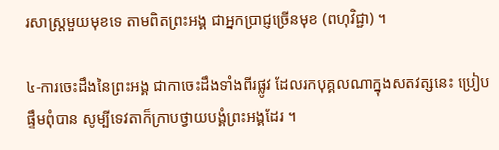រសាស្ត្រមួយមុខទេ តាមពិតព្រះអង្គ ជាអ្នកប្រាជ្ញច្រើនមុខ (ពហុវិជ្ជា) ។

៤-ការចេះដឹងនៃព្រះអង្គ ជាកាចេះដឹងទាំងពីរផ្លូវ ដែលរកបុគ្គលណាក្នុងសតវត្សនេះ ប្រៀបផ្ទឹមពុំបាន សូម្បីទេវតាក៏ក្រាបថ្វាយបង្គំព្រះអង្គដែរ ។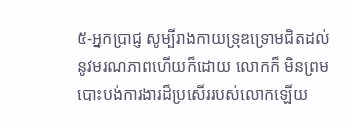៥-អ្នកប្រាជ្ញ សូម្បីរាងកាយទ្រុឌទ្រោមជិតដល់នូវមរណភាពហើយក៏ដោយ លោកក៏ មិនព្រមបោះបង់ការងារដ៏ប្រសើររបស់លោកឡើយ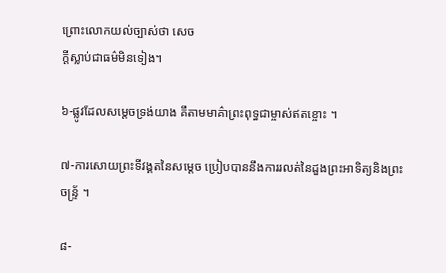ព្រោះលោកយល់ច្បាស់ថា សេច
ក្តីស្លាប់ជាធម៌មិនទៀង។

៦-ផ្លូវដែលសម្តេចទ្រង់យាង គឹតាមមាគ៌ាព្រះពុទ្ធជាម្ចាស់ឥតខ្ចោះ ។

៧-ការសោយព្រះទីវង្គតនៃសម្តេច ប្រៀបបាននឹងការរលត់នៃដួងព្រះអាទិត្យនិងព្រះ
ចន្ទ្រ័ ។

៨-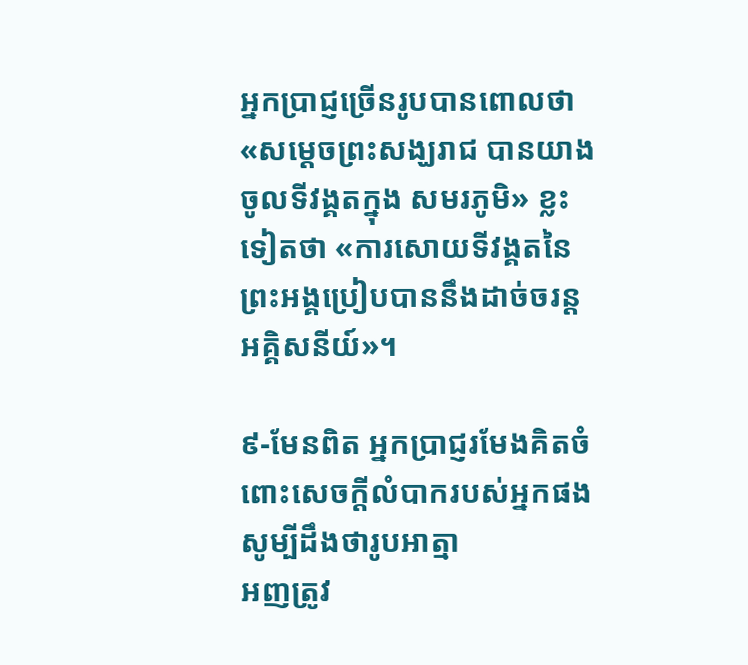អ្នកប្រាជ្ញច្រើនរូបបានពោលថា «សម្តេចព្រះសង្ឃរាជ បានយាងចូលទីវង្គតក្នុង សមរភូមិ» ខ្លះទៀតថា «ការសោយទីវង្គតនៃព្រះអង្គប្រៀបបាននឹងដាច់ចរន្ត អគ្គិសនីយ៍»។

៩-មែនពិត អ្នកប្រាជ្ញរមែងគិតចំពោះសេចក្តីលំបាករបស់អ្នកផង សូម្បីដឹងថារូបអាត្មា
អញត្រូវ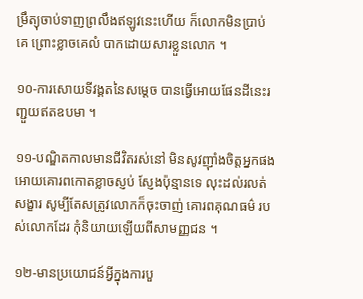ម្រឹត្យុចាប់ទាញព្រលឹងឥឡូវនេះហើយ ក៏លោកមិនបា្រប់គេ ព្រោះខ្លាចគេលំ បាកដោយសារខ្លួនលោក ។

១០-ការសោយទីវង្គតនៃសម្តេច បានធ្វើអោយផែនដីនេះរញ្ជួយឥតឧបមា ។

១១-បណ្ឌិតកាលមានជីវិតរស់នៅ មិនសូវញ៉ាំងចិត្តអ្នកផងអោយគោរពកោតខ្លាចស្ញប់ ស្ញែងប៉ុន្មានទេ លុះដល់រលត់សង្ខារ សូម្បីតែសត្រូវលោកក៏ចុះចាញ់ គោរពគុណធម៌ របស់លោកដែរ កុំនិយាយឡើយពីសាមញ្ញជន ។

១២-មានប្រយោជន៍អ្វីក្នុងការបួ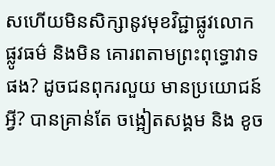សហើយមិនសិក្សានូវមុខវិជ្ជាផ្លូវលោក ផ្លូវធម៌ និងមិន គោរពតាមព្រះពុទ្ធោវាទផង? ដូចជនពុករលួយ មានប្រយោជន៍អ្វី? បានគ្រាន់តែ ចង្អៀតសង្គម និង ខូច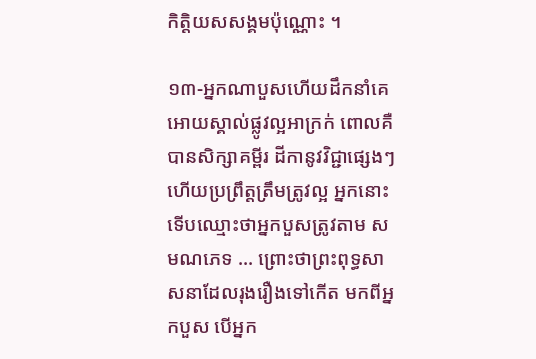កិត្តិយសសង្គមប៉ុណ្ណោះ ។

១៣-អ្នកណាបួសហើយដឹកនាំគេអោយស្គាល់ផ្លូវល្អអាក្រក់ ពោលគឺបានសិក្សាគម្ពីរ ដីកានូវវិជ្ជាផ្សេងៗហើយប្រព្រឹត្តត្រឹមត្រូវល្អ អ្នកនោះទើបឈ្មោះថាអ្នកបួសត្រូវតាម សមណភេទ ... ព្រោះថាព្រះពុទ្ធសាសនាដែលរុងរឿងទៅកើត មកពីអ្នកបួស បើអ្នក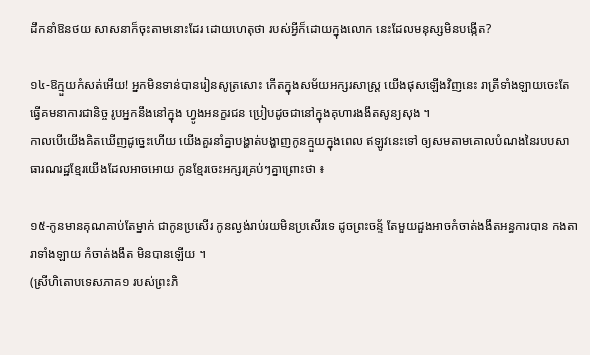ដឹកនាំឱនថយ សាសនាក៏ចុះតាមនោះដែរ ដោយហេតុថា របស់អ្វីក៏ដោយក្នុងលោក នេះដែលមនុស្សមិនបង្កើត?

១៤-ឱក្មួយកំសត់អើយ! អ្នកមិនទាន់បានរៀនសូត្រសោះ កើតក្នុងសម័យអក្សរសាស្ត្រ យើងផុសឡើងវិញនេះ រាត្រីទាំងឡាយចេះតែធ្វើគមនាការជានិច្ច រូបអ្នកនឹងនៅក្នុង ហ្វូងអនក្ខរជន ប្រៀបដូចជានៅក្នុងគុហារងងឹតសូន្យសុង ។
កាលបើយើងគិតឃើញដូច្នេះហើយ យើងគួរនាំគ្នាបង្ហាត់បង្ហាញកូនក្មួយក្នុងពេល ឥឡូវនេះទៅ ឲ្យសមតាមគោលបំណងនៃរបបសាធារណរដ្ឋខ្មែរយើងដែលអាចអោយ កូនខ្មែរចេះអក្សរគ្រប់ៗគ្នាព្រោះថា ៖

១៥-កូនមានគុណគាប់តែម្នាក់ ជាកូនប្រសើរ កូនល្ងង់រាប់រយមិនប្រសើរទេ ដូចព្រះចន័្ទ តែមួយដួងអាចកំចាត់ងងឹតអន្ធការបាន កងតារាទាំងឡាយ កំចាត់ងងឹត មិនបានឡើយ ។
(ស្រីហិតោបទេសភាគ១ របស់ព្រះភិ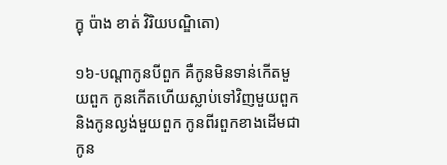ក្ខុ ប៉ាង ខាត់ វិរិយបណ្ឌិតោ)

១៦-បណ្តាកូនបីពួក គឺកូនមិនទាន់កើតមួយពួក កូនកើតហើយស្លាប់ទៅវិញមួយពួក និងកូនល្ងង់មួយពួក កូនពីរពួកខាងដើមជាកូន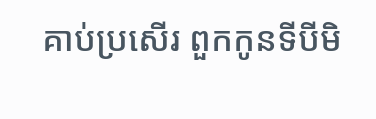គាប់ប្រសើរ ពួកកូនទីបីមិ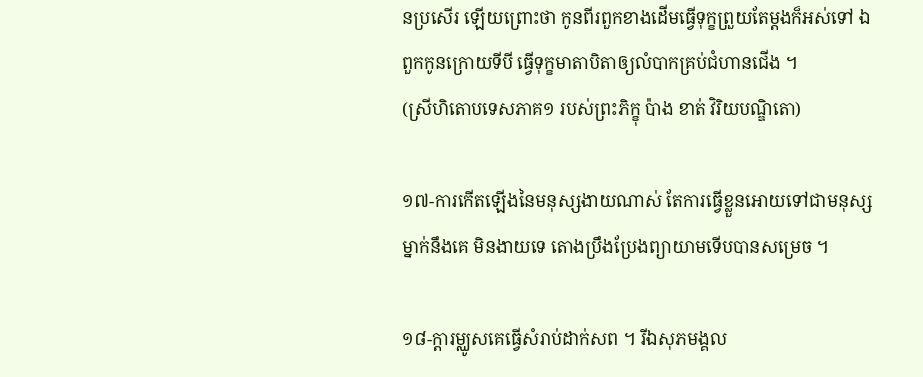នប្រសើរ ឡើយព្រោះថា កូនពីរពួកខាងដើមធ្វើទុក្ខព្រួយតែម្តងក៏អស់ទៅ ឯពួកកូនក្រោយទីបី ធ្វើទុក្ខមាតាបិតាឲ្យលំបាកគ្រប់ជំហានជើង ។
(ស្រីហិតោបទេសភាគ១ របស់ព្រះភិក្ខុ ប៉ាង ខាត់ វិរិយបណ្ឌិតោ)

១៧-ការកើតឡើងនៃមនុស្សងាយណាស់ តែការធ្វើខ្លួនអោយទៅជាមនុស្សម្នាក់នឹងគេ មិនងាយទេ តោងប្រឹងប្រែងព្យាយាមទើបបានសម្រេច ។

១៨-ក្តារម្ឈូសគេធ្វើសំរាប់ដាក់សព ។ រីឯសុភមង្គល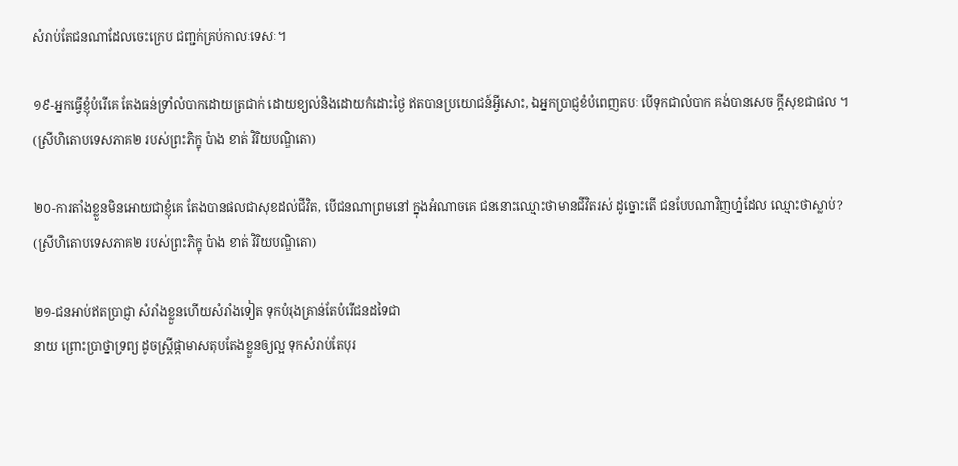សំរាប់តែជនណាដែលចេះក្រេប ជញ្ជក់គ្រប់កាលៈទេសៈ។

១៩-អ្នកធ្វើខ្ញុំបំរើគេ តែងធន់ទ្រាំលំបាកដោយត្រជាក់ ដោយខ្យល់និងដោយកំដោះថ្ងៃ ឥតបានប្រយោជន៍អ្វីសោះ, ឯអ្នកប្រាជ្ញខំបំពេញតបៈ បើទុកជាលំបាក គង់បានសេច ក្តីសុខជាផល ។
(ស្រីហិតោបទេសភាគ២ របស់ព្រះភិក្ខុ ប៉ាង ខាត់ វិរិយបណ្ឌិតោ)

២០-ការតាំងខ្លួនមិនអោយជាខ្ញុំគេ តែងបានផលជាសុខដល់ជីវិត, បើជនណាព្រមនៅ ក្នុងអំណាចគេ ជននោះឈ្មោះថាមានជីវិតរស់ ដូច្នោះតើ ជនបែបណាវិញហ្ន៎ដែល ឈ្មោះថាស្លាប់?
(ស្រីហិតោបទេសភាគ២ របស់ព្រះភិក្ខុ ប៉ាង ខាត់ វិរិយបណ្ឌិតោ)

២១-ជនអាប់ឥតប្រាជ្ញា សំរាំងខ្លួនហើយសំរាំងទៀត ទុកបំរុងគ្រាន់តែបំរើជនដទៃជា
នាយ ព្រោះប្រាថ្នាទ្រព្យ ដូចស្ត្រីផ្កាមាសតុបតែងខ្លួនឲ្យល្អ ទុកសំរាប់តែបុរ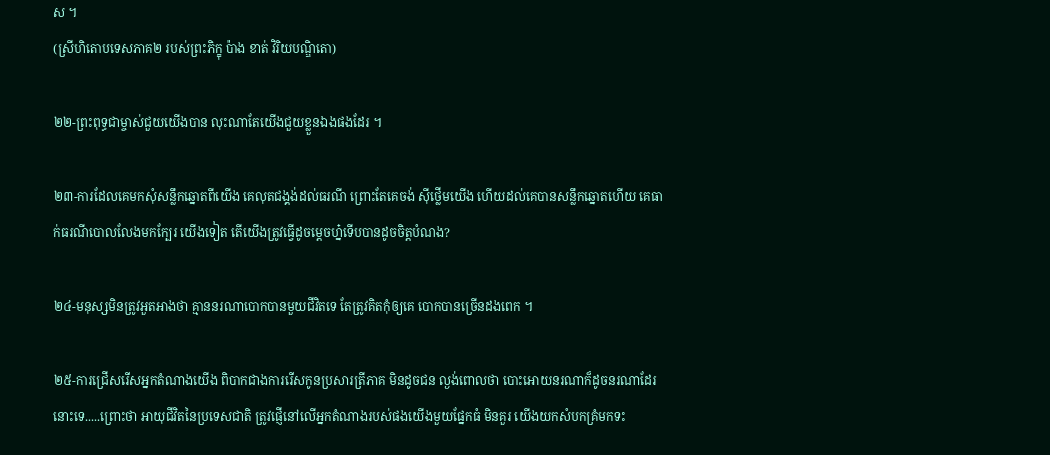ស ។
(ស្រីហិតោបទេសភាគ២ របស់ព្រះភិក្ខុ ប៉ាង ខាត់ វិរិយបណ្ឌិតោ)

២២-ព្រះពុទ្ធជាម្ចាស់ជួយយើងបាន លុះណាតែយើងជួយខ្លួនឯងផងដែរ ។

២៣-ការដែលគេមកសុំសន្លឹកឆ្នោតពីយើង គេលុតជង្គង់ដល់ធរណី ព្រោះតែគេចង់ ស៊ីថ្លើមយើង ហើយដល់គេបានសន្លឹកឆ្នោតហើយ គេធាក់ធរណីបោលលែងមកក្បែរ យើងទៀត តើយើងត្រូវធ្វើដូចម្តេចហ្ន៎ទើបបានដូចចិត្តបំណង?

២៤-មនុស្សមិនត្រូវអួតអាងថា គ្មាននរណាបោកបានមួយជីវិតទេ តែត្រូវគិតកុំឲ្យគេ បោកបានច្រើនដងពេក ។

២៥-ការជ្រើសរើសអ្នកតំណាងយើង ពិបាកជាងការរើសកូនប្រសារត្រីភាគ មិនដូចជន ល្ងង់ពោលថា បោះអោយនរណាក៏ដូចនរណាដែរនោះទេ.....ព្រោះថា អាយុជីវិតនៃប្រទេសជាតិ ត្រូវផ្ញើនៅលើអ្នកតំណាងរបស់ផងយើងមួយផ្នែកធំ មិនគួរ យើងយកសំបកគ្រំមកទះ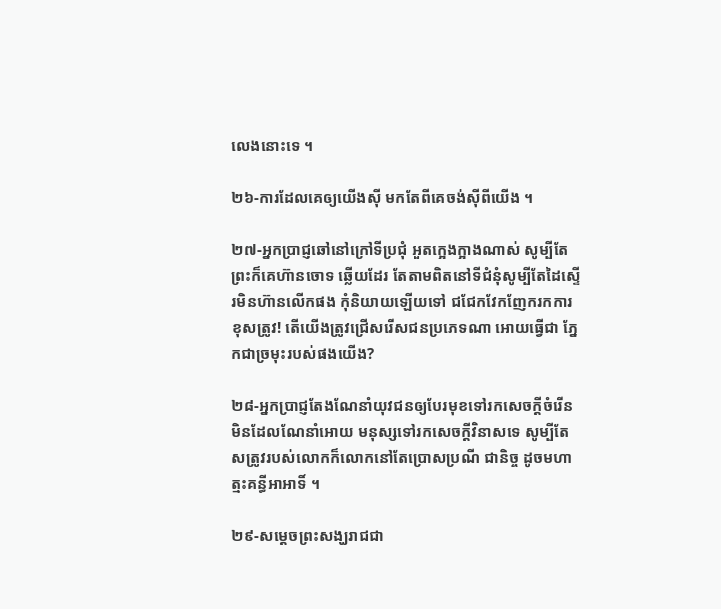លេងនោះទេ ។

២៦-ការដែលគេឲ្យយើងស៊ី មកតែពីគេចង់ស៊ីពីយើង ។

២៧-អ្នកប្រាជ្ញឆៅនៅក្រៅទីប្រជុំ អួតក្អេងក្អាងណាស់ សូម្បីតែព្រះក៏គេហ៊ានចោទ ឆ្លើយដែរ តែតាមពិតនៅទីជំនុំសូម្បីតែដៃស្ទើរមិនហ៊ានលើកផង កុំនិយាយឡើយទៅ ជជែកវែកញែករកការខុសត្រូវ! តើយើងត្រូវជ្រើសរើសជនប្រភេទណា អោយធ្វើជា ភ្នែកជាច្រមុះរបស់ផងយើង?

២៨-អ្នកប្រាជ្ញតែងណែនាំយុវជនឲ្យបែរមុខទៅរកសេចក្តីចំរើន មិនដែលណែនាំអោយ មនុស្សទៅរកសេចក្តីវិនាសទេ សូម្បីតែសត្រូវរបស់លោកក៏លោកនៅតែប្រោសប្រណី ជានិច្ច ដូចមហាត្មះគន្ធីអាអាទិ៍ ។

២៩-សម្តេចព្រះសង្ឃរាជជា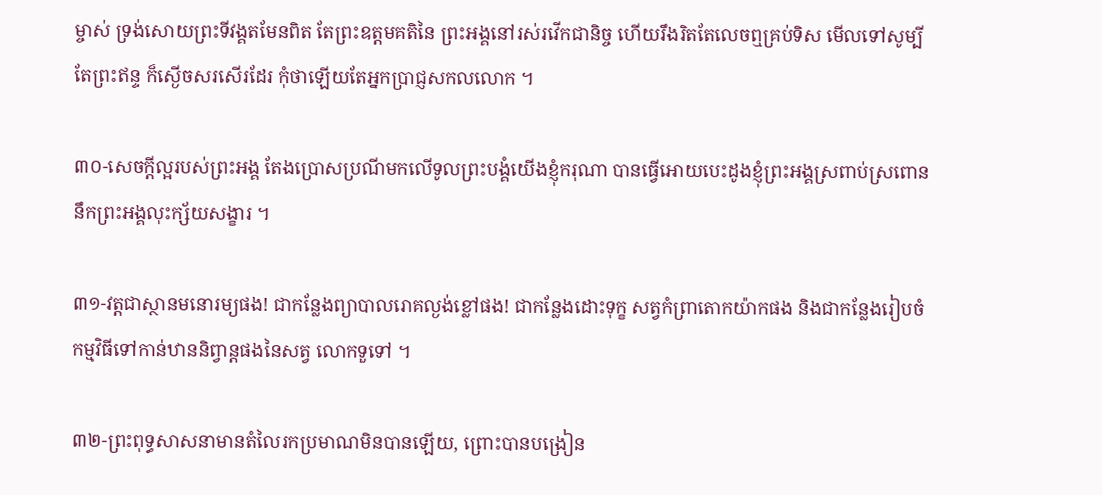ម្ចាស់ ទ្រង់សោយព្រះទីវង្គតមែនពិត តែព្រះឧត្តមគតិនៃ ព្រះអង្គនៅរស់រវើកជានិច្ច ហើយរឹងរិតតែលេចឮគ្រប់ទិស មើលទៅសូម្បីតែព្រះឥន្ទ ក៏ស្ងើចសរសើរដែរ កុំថាឡើយតែអ្នកប្រាជ្ញសកលលោក ។

៣០-សេចក្តីល្អរបស់ព្រះអង្គ តែងប្រោសប្រណីមកលើទូលព្រះបង្គំយើងខ្ញុំករុណា បានធ្វើអោយបេះដូងខ្ញុំព្រះអង្គស្រពាប់ស្រពោននឹកព្រះអង្គលុះក្ស័យសង្ខារ ។

៣១-វត្តជាស្ថានមនោរម្យផង! ជាកន្លែងព្យាបាលរោគល្ងង់ខ្លៅផង! ជាកន្លែងដោះទុក្ខ សត្វកំព្រាតោកយ៉ាកផង និងជាកន្លែងរៀបចំកម្មវិធីទៅកាន់ឋាននិព្វាន្តផងនៃសត្វ លោកទួទៅ ។

៣២-ព្រះពុទ្ធសាសនាមានតំលៃរកប្រមាណមិនបានឡើយ, ព្រោះបានបង្រៀន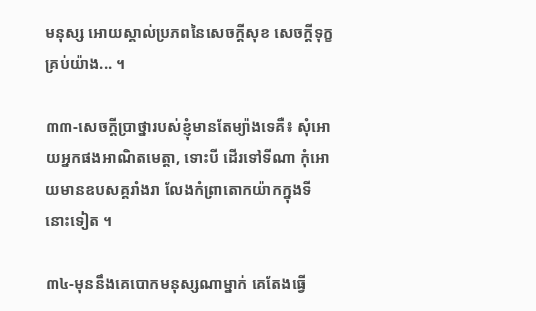មនុស្ស អោយស្គាល់ប្រភពនៃសេចក្តីសុខ សេចក្តីទុក្ខគ្រប់យ៉ាង... ។

៣៣-សេចក្តីប្រាថ្នារបស់ខ្ញុំមានតែម្យ៉ាងទេគឺ៖ សុំអោយអ្នកផងអាណិតមេត្តា, ទោះបី ដើរទៅទីណា កុំអោយមានឧបសគ្គរាំងរា លែងកំព្រាតោកយ៉ាកក្នុងទីនោះទៀត ។

៣៤-មុននឹងគេបោកមនុស្សណាម្នាក់ គេតែងធ្វើ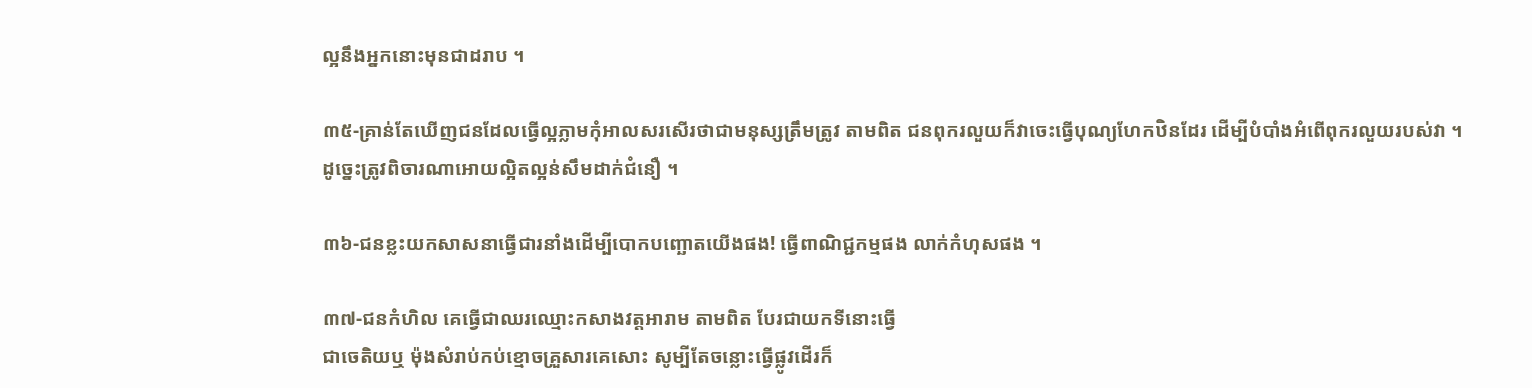ល្អនឹងអ្នកនោះមុនជាដរាប ។

៣៥-គ្រាន់តែឃើញជនដែលធ្វើល្អភ្លាមកុំអាលសរសើរថាជាមនុស្សត្រឹមត្រូវ តាមពិត ជនពុករលួយក៏វាចេះធ្វើបុណ្យហែកឋិនដែរ ដើម្បីបំបាំងអំពើពុករលួយរបស់វា ។ ដូច្នេះត្រូវពិចារណាអោយល្អិតល្អន់សឹមដាក់ជំនឿ ។

៣៦-ជនខ្លះយកសាសនាធ្វើជារនាំងដើម្បីបោកបញ្ឆោតយើងផង! ធ្វើពាណិជ្ជកម្មផង លាក់កំហុសផង ។

៣៧-ជនកំហិល គេធ្វើជាឈរឈ្មោះកសាងវត្តអារាម តាមពិត បែរជាយកទីនោះធ្វើ
ជាចេតិយឬ ម៉ុងសំរាប់កប់ខ្មោចគ្រួសារគេសោះ សូម្បីតែចន្លោះធ្វើផ្លូវដើរក៏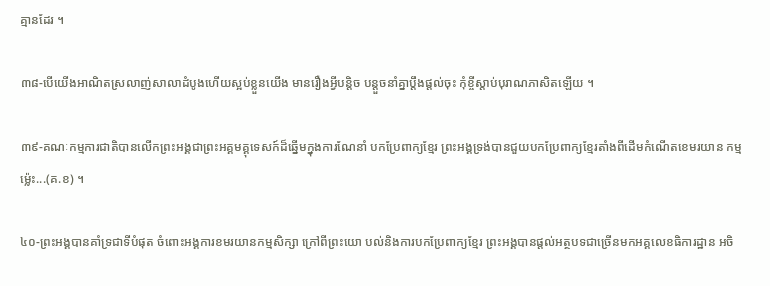គ្មានដែរ ។

៣៨-បើយើងអាណិតស្រលាញ់សាលាដំបូងហើយស្អប់ខ្លួនយើង មានរឿងអ្វីបន្តិច បន្តួចនាំគ្នាប្តឹងផ្តល់ចុះ កុំខ្ចីស្តាប់បុរាណភាសិតឡើយ ។

៣៩-គណៈកម្មការជាតិបានលើកព្រះអង្គជាព្រះអគ្គមគ្គុទេសក៍ដ៏ឆ្នើមក្នុងការណែនាំ បកប្រែពាក្យខ្មែរ ព្រះអង្គទ្រង់បានជួយបកប្រែពាក្យខ្មែរតាំងពីដើមកំណើតខេមរយាន កម្មម្ល៉េះ...(គ.ខ) ។

៤០-ព្រះអង្គបានគាំទ្រជាទីបំផុត ចំពោះអង្គការខមរយានកម្មសិក្សា ក្រៅពីព្រះយោ បល់និងការបកប្រែពាក្យខ្មែរ ព្រះអង្គបានផ្តល់អត្ថបទជាច្រើនមកអគ្គលេខធិការដ្ឋាន អចិ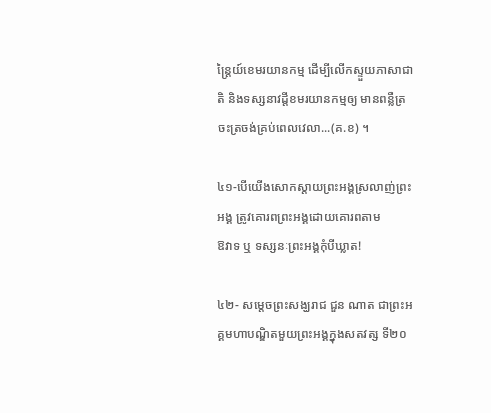ន្ត្រៃយ៍ខេមរយានកម្ម ដើម្បីលើកស្ទួយភាសាជាតិ និងទស្សនាវដ្តីខមរយានកម្មឲ្យ មានពន្លឺត្រចះត្រចង់គ្រប់ពេលវេលា...(គ.ខ) ។

៤១-បើយើងសោកស្តាយព្រះអង្គស្រលាញ់ព្រះអង្គ ត្រូវគោរពព្រះអង្គដោយគោរពតាម
ឱវាទ ឬ ទស្សនៈព្រះអង្គកុំបីឃ្លាត!

៤២- សម្តេចព្រះសង្ឃរាជ ជួន ណាត ជាព្រះអគ្គមហាបណ្ឌិតមួយព្រះអង្គក្នុងសតវត្ស ទី២០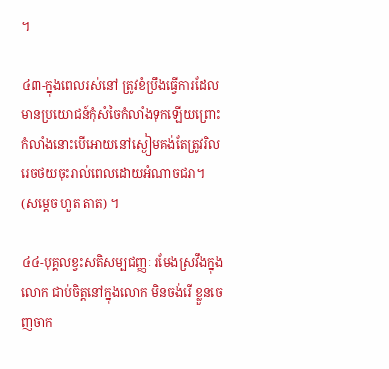។

៤៣-ក្នុងពេលរស់នៅ ត្រូវខំប្រឹងធ្វើការដែលមានប្រយោជន៍កុំសំចៃកំលាំងទុកឡើយព្រោះ កំលាំងនោះបើអោយនៅស្ងៀមគង់តែត្រូវរិលរេចថយចុះរាល់ពេលដោយអំណាចជរា។ (សម្តេច ហួត តាត) ។

៤៤-បុគ្គលខ្វះសតិសម្បជញ្ញៈ រមែងស្រវឹងក្នុងលោក ជាប់ចិត្តនៅក្នុងលោក មិនចង់រើ ខ្លួនចេញចាក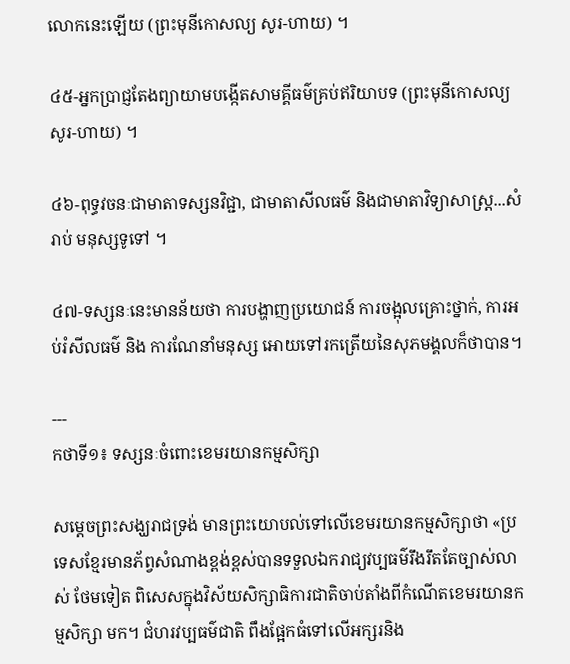លោកនេះឡើយ (ព្រះមុនីកោសល្យ សូរ-ហាយ) ។

៤៥-អ្នកប្រាជ្ញតែងព្យាយាមបង្កើតសាមគ្គីធម៌គ្រប់ឥរិយាបទ (ព្រះមុនីកោសល្យ សូរ-ហាយ) ។

៤៦-ពុទ្ធវចនៈជាមាតាទស្សនវិជ្ជា, ជាមាតាសីលធម៌ និងជាមាតាវិទ្យាសាស្រ្ត...សំរាប់ មនុស្សទូទៅ ។

៤៧-ទស្សនៈនេះមានន័យថា ការបង្ហាញប្រយោជន៍ ការចង្អុលគ្រោះថ្នាក់, ការអប់រំសីលធម៌ និង ការណែនាំមនុស្ស អោយទៅរកត្រើយនៃសុភមង្គលក៏ថាបាន។

---
កថាទី១៖ ទស្សនៈចំពោះខេមរយានកម្មសិក្សា

សម្តេចព្រះសង្ឃរាជទ្រង់ មានព្រះយោបល់ទៅលើខេមរយានកម្មសិក្សាថា «ប្រទេសខ្មែរមានភ័ព្វសំណាងខ្ពង់ខ្ពស់បានទទួលឯករាជ្យវប្បធម៌រឹងរឹតតែច្បាស់លាស់ ថែមទៀត ពិសេសក្នុងវិស័យសិក្សាធិការជាតិចាប់តាំងពីកំណើតខេមរយានកម្មសិក្សា មក។ ជំហរវប្បធម៌ជាតិ ពឹងផ្អែកធំទៅលើអក្សរនិង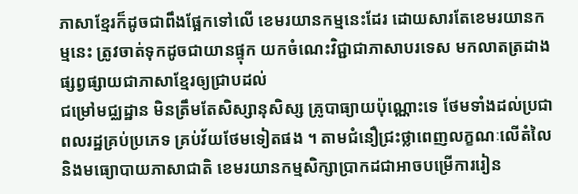ភាសាខ្មែរក៏ដូចជាពឹងផ្អែកទៅលើ ខេមរយានកម្មនេះដែរ ដោយសារតែខេមរយានកម្មនេះ ត្រូវចាត់ទុកដូចជាយានផ្ទុក យកចំណេះវិជ្ជាជាភាសាបរទេស មកលាតត្រដាងផ្សព្វផ្សាយជាភាសាខ្មែរឲ្យជ្រាបដល់
ជម្រៅមជ្ឈដ្ឋាន មិនត្រឹមតែសិស្សានុសិស្ស គ្រូបាធ្យាយប៉ុណ្ណោះទេ ថែមទាំងដល់ប្រជា
ពលរដ្ឋគ្រប់ប្រភេទ គ្រប់វ័យថែមទៀតផង ។ តាមជំនឿជ្រះថ្លាពេញលក្ខណៈលើតំលៃ
និងមធ្យោបាយភាសាជាតិ ខេមរយានកម្មសិក្សាប្រាកដជាអាចបម្រើការរៀន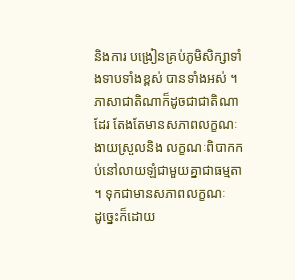និងការ បង្រៀនគ្រប់ភូមិសិក្សាទាំងទាបទាំងខ្ពស់ បានទាំងអស់ ។
ភាសាជាតិណាក៏ដូចជាជាតិណាដែរ តែងតែមានសភាពលក្ខណៈងាយស្រួលនិង លក្ខណៈពិបាកកប់នៅលាយឡំជាមួយគ្នាជាធម្មតា ។ ទុកជាមានសភាពលក្ខណៈ
ដូច្នេះក៏ដោយ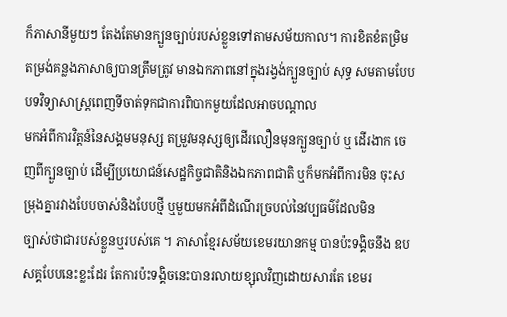ក៏ភាសានីមួយៗ តែងតែមានក្បួនច្បាប់របស់ខ្លួនទៅតាមសម័យកាល។ ការខិតខំតម្រិមតម្រង់គន្លងភាសាឲ្យបានត្រឹមត្រូវ មានឯកភាពនៅក្នុងរង្វង់ក្បួនច្បាប់ សុទ្ធ សមតាមបែបបទវិទ្យាសាស្ត្រពេញទីចាត់ទុកជាការពិបាកមួយដែលអាចបណ្តាល
មកអំពីការវិត្តន៍នៃសង្គមមនុស្ស តម្រួវមនុស្សឲ្យដើរលឿនមុនក្បួនច្បាប់ ឬ ដើរងាក ចេញពីក្បួនច្បាប់ ដើម្បីប្រយោជន៍សេដ្ឋកិច្ចជាតិនិងឯកភាពជាតិ ឬក៏មកអំពីការមិន ចុះសម្រុងគ្នារវាងបែបចាស់និងបែបថ្មី ឬមួយមកអំពីដំណើរច្របល់នៃវប្បធម៌ដែលមិន
ច្បាស់ថាជារបស់ខ្លួនឬរបស់គេ ។ ភាសាខ្មែរសម័យខេមរយានកម្ម បានប៉ះទង្គិចនឹង ឧបសគ្គបែបនេះខ្លះដែរ តែការប៉ះទង្គិចនេះបានរលាយខ្សុលវិញដោយសារតែ ខេមរ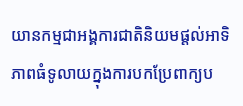យានកម្មជាអង្គការជាតិនិយមផ្តល់អាទិភាពធំទូលាយក្នុងការបកប្រែពាក្យប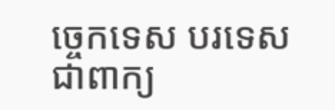ច្ចេកទេស បរទេសជាពាក្យ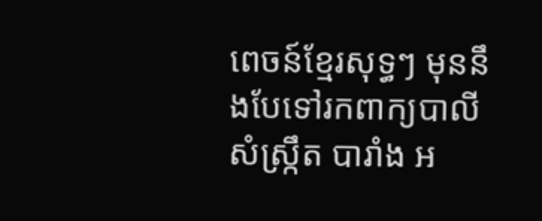ពេចន៍ខ្មែរសុទ្ធៗ មុននឹងបែទៅរកពាក្យបាលី សំស្ក្រឹត បារាំង អ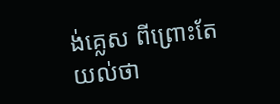ង់គ្លេស ពីព្រោះតែយល់ថា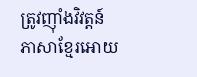ត្រូវញ៉ាំងវិវត្តន៍ភាសាខ្មែរអោយ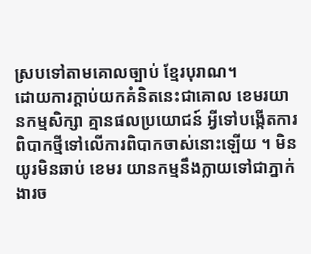ស្របទៅតាមគោលច្បាប់ ខ្មែរបុរាណ។
ដោយការក្តាប់យកគំនិតនេះជាគោល ខេមរយានកម្មសិក្សា គ្មានផលប្រយោជន៍ អ្វីទៅបង្កើតការពិបាកថ្មីទៅលើការពិបាកចាស់នោះឡើយ ។ មិនយូរមិនឆាប់ ខេមរ យានកម្មនឹងក្លាយទៅជាភ្នាក់ងារច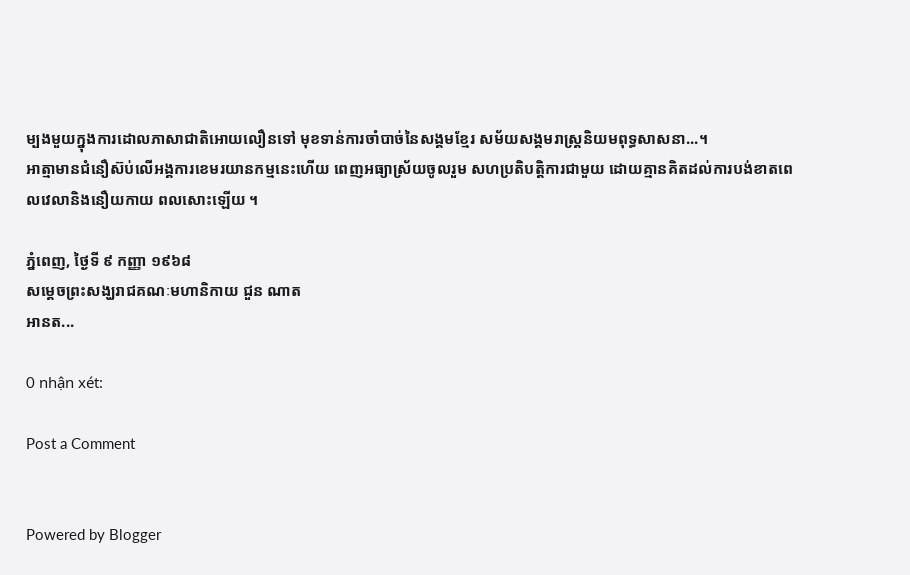ម្បងមួយក្នុងការដោលភាសាជាតិអោយលឿនទៅ មុខទាន់ការចាំបាច់នៃសង្គមខ្មែរ សម័យសង្គមរាស្រ្តនិយមពុទ្ធសាសនា...។
អាត្មាមានជំនឿស៊ប់លើអង្គការខេមរយានកម្មនេះហើយ ពេញអធ្យាស្រ័យចូលរួម សហប្រតិបត្តិការជាមួយ ដោយគ្មានគិតដល់ការបង់ខាតពេលវេលានិងនឿយកាយ ពលសោះឡើយ ។

ភ្នំពេញ, ថ្ងៃទី ៩ កញ្ញា ១៩៦៨
សម្តេចព្រះសង្ឃរាជគណៈមហានិកាយ ជួន ណាត
អានត...

0 nhận xét:

Post a Comment


Powered by Blogger